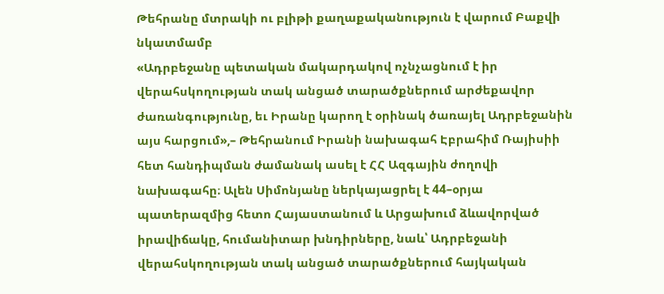Թեհրանը մտրակի ու բլիթի քաղաքականություն է վարում Բաքվի նկատմամբ
«Ադրբեջանը պետական մակարդակով ոչնչացնում է իր վերահսկողության տակ անցած տարածքներում արժեքավոր ժառանգությունը, եւ Իրանը կարող է օրինակ ծառայել Ադրբեջանին այս հարցում»,– Թեհրանում Իրանի նախագահ Էբրահիմ Ռայիսիի հետ հանդիպման ժամանակ ասել է ՀՀ Ազգային ժողովի նախագահը։ Ալեն Սիմոնյանը ներկայացրել է 44–օրյա պատերազմից հետո Հայաստանում և Արցախում ձևավորված իրավիճակը, հումանիտար խնդիրները, նաև՝ Ադրբեջանի վերահսկողության տակ անցած տարածքներում հայկական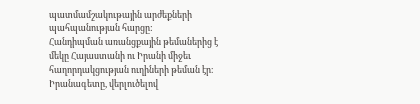պատմամշակութային արժեքների պահպանության հարցը:
Հանդիպման առանցքային թեմաներից է մեկը Հայաստանի ու Իրանի միջեւ հաղորդակցության ուղիների թեման էր։ Իրանագետը, վերլուծելով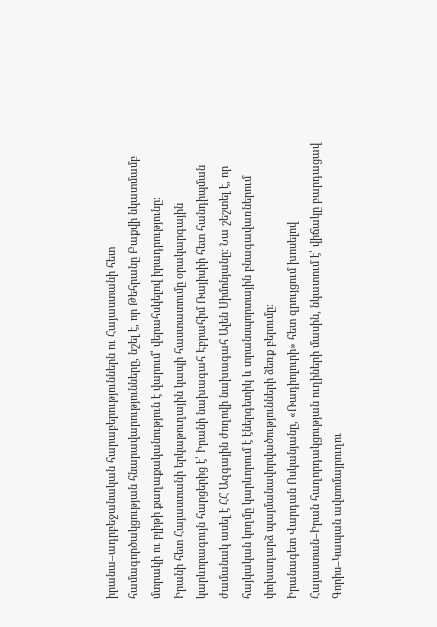իրանա–ադրբեջանական հարաբերություններն ու Հայաստանի հետ համագործակցության հնարավարությունները, նշել է, որ Թեհրանը Բաքվի նկատմամբ մտրակի ու բլիթի քաղաքականություն է վարում՝ վերահսկելով իրադրությունը։
Իրանի հետ Հայաստանի երկաթուղային կապի հաստատումը օրակարգային կարևորագույն հարցերից է՝ Իրանի նախագահ Էբրահիմ Ռայիսիի հետ հանդիպման ժամանակ ասել է ՀՀ Ազգային ժողովի նախագահ Ալեն Սիմոնյանը։ Նա շեշտել է, որ հայկական կողմը կարևորում է էներգետիկ և տրանսպորտային բնագավառներում փոխադարձ պայմանավորվածությունների ձեռք բերումը։
Իրանագետ Վարդան Ոսկանյանը, «Ռադիոլուրի» հետ զրույցում խոսելով Հայաստան–Իրան հաղորդակցության ուղիների մասին, նկատում է՝ վիճակը բարդացավ Գորիս–Կապան ավտոմայրուղու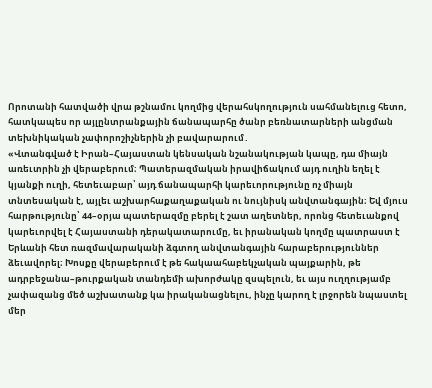Որոտանի հատվածի վրա թշնամու կողմից վերահսկողություն սահմանելուց հետո, հատկապես որ այլընտրանքային ճանապարհը ծանր բեռնատարների անցման տեխնիկական չափորոշիչներին չի բավարարում․
«Վտանգված է Իրան–Հայաստան կենսական նշանակության կապը, դա միայն առեւտրին չի վերաբերում։ Պատերազմական իրավիճակում այդ ուղին եղել է կյանքի ուղի, հետեւաբար՝ այդ ճանապարհի կարեւորությունը ոչ միայն տնտեսական է, այլեւ աշխարհաքաղաքական ու նույնիսկ անվտանգային։ Եվ մյուս հարթությունը՝ 44–օրյա պատերազմը բերել է շատ աղետներ, որոնց հետեւանքով կարեւորվել է Հայաստանի դերակատարումը, եւ իրանական կողմը պատրաստ է Երևանի հետ ռազմավարականի ձգտող անվտանգային հարաբերություններ ձեւավորել։ Խոսքը վերաբերում է թե հակաահաբեկչական պայքարին, թե ադրբեջանա–թուրքական տանդեմի ախորժակը զսպելուն, եւ այս ուղղությամբ չափազանց մեծ աշխատանք կա իրականացնելու, ինչը կարող է լրջորեն նպաստել մեր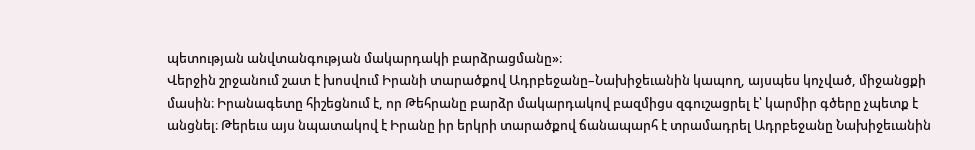պետության անվտանգության մակարդակի բարձրացմանը»։
Վերջին շրջանում շատ է խոսվում Իրանի տարածքով Ադրբեջանը–Նախիջեւանին կապող, այսպես կոչված, միջանցքի մասին։ Իրանագետը հիշեցնում է, որ Թեհրանը բարձր մակարդակով բազմիցս զգուշացրել է՝ կարմիր գծերը չպետք է անցնել։ Թերեւս այս նպատակով է Իրանը իր երկրի տարածքով ճանապարհ է տրամադրել Ադրբեջանը Նախիջեւանին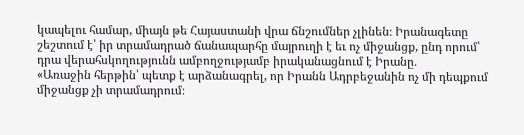կապելու համար, միայն թե Հայաստանի վրա ճնշումներ չլինեն։ Իրանագետը շեշտում է՝ իր տրամադրած ճանապարհը մայրուղի է եւ ոչ միջանցք, ընդ որում՝ դրա վերահսկողությունն ամբողջությամբ իրականացնում է Իրանը․
«Առաջին հերթին՝ պետք է արձանագրել, որ Իրանն Ադրբեջանին ոչ մի դեպքում միջանցք չի տրամադրում։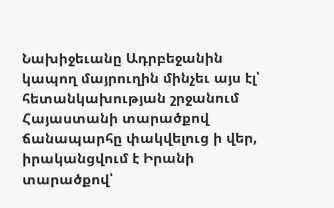Նախիջեւանը Ադրբեջանին կապող մայրուղին մինչեւ այս էլ՝ հետանկախության շրջանում Հայաստանի տարածքով ճանապարհը փակվելուց ի վեր, իրականցվում է Իրանի տարածքով՝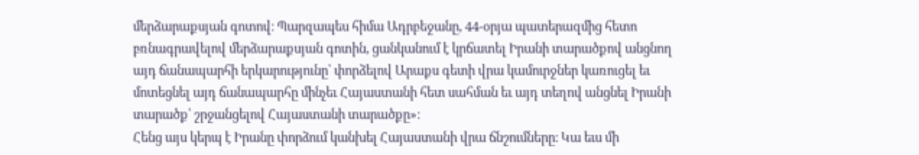մերձարաքսյան գոտով։ Պարզապես հիմա Ադրբեջանը, 44-օրյա պատերազմից հետո բռնագրավելով մերձարաքսյան գոտին, ցանկանում է կրճատել Իրանի տարածքով անցնող այդ ճանապարհի երկարությունը՝ փորձելով Արաքս գետի վրա կամուրջներ կառուցել եւ մոտեցնել այդ ճանապարհը մինչեւ Հայաստանի հետ սահման եւ այդ տեղով անցնել Իրանի տարածք՝ շրջանցելով Հայաստանի տարածքը»։
Հենց այս կերպ է Իրանը փորձում կանխել Հայաստանի վրա ճնշումները։ Կա եւս մի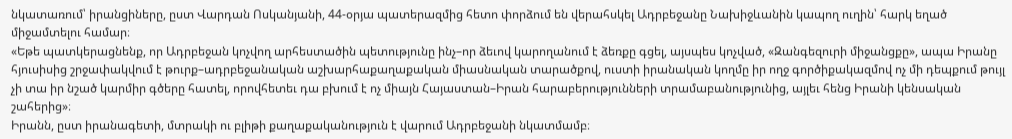նկատառում՝ իրանցիները, ըստ Վարդան Ոսկանյանի, 44-օրյա պատերազմից հետո փորձում են վերահսկել Ադրբեջանը Նախիջևանին կապող ուղին՝ հարկ եղած միջամտելու համար։
«Եթե պատկերացնենք, որ Ադրբեջան կոչվող արհեստածին պետությունը ինչ–որ ձեւով կարողանում է ձեռքը գցել, այսպես կոչված, «Զանգեզուրի միջանցքը», ապա Իրանը հյուսիսից շրջափակվում է թուրք–ադրբեջանական աշխարհաքաղաքական միասնական տարածքով, ուստի իրանական կողմը իր ողջ գործիքակազմով ոչ մի դեպքում թույլ չի տա իր նշած կարմիր գծերը հատել, որովհետեւ դա բխում է ոչ միայն Հայաստան–Իրան հարաբերությունների տրամաբանությունից, այլեւ հենց Իրանի կենսական շահերից»։
Իրանն, ըստ իրանագետի, մտրակի ու բլիթի քաղաքականություն է վարում Ադրբեջանի նկատմամբ։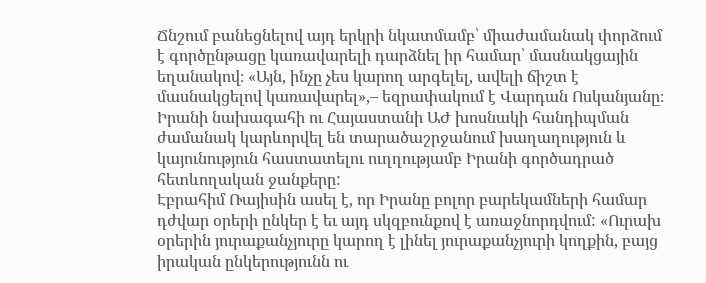Ճնշում բանեցնելով այդ երկրի նկատմամբ՝ միաժամանակ փորձում է գործընթացը կառավարելի դարձնել իր համար՝ մասնակցային եղանակով։ «Այն, ինչը չես կարող արգելել, ավելի ճիշտ է մասնակցելով կառավարել»,– եզրափակում է Վարդան Ոսկանյանը։
Իրանի նախագահի ու Հայաստանի ԱԺ խոսնակի հանդիպման ժամանակ կարևորվել են տարածաշրջանում խաղաղություն և կայունություն հաստատելու ուղղությամբ Իրանի գործադրած հետևողական ջանքերը:
Էբրահիմ Ռայիսին ասել է, որ Իրանը բոլոր բարեկամների համար դժվար օրերի ընկեր է եւ այդ սկզբունքով է առաջնորդվում: «Ուրախ օրերին յուրաքանչյուրը կարող է լինել յուրաքանչյուրի կողքին, բայց իրական ընկերությունն ու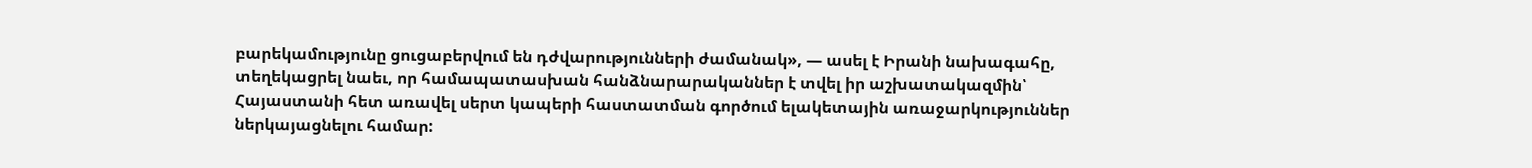բարեկամությունը ցուցաբերվում են դժվարությունների ժամանակ», — ասել է Իրանի նախագահը, տեղեկացրել նաեւ, որ համապատասխան հանձնարարականներ է տվել իր աշխատակազմին՝ Հայաստանի հետ առավել սերտ կապերի հաստատման գործում ելակետային առաջարկություններ ներկայացնելու համար: